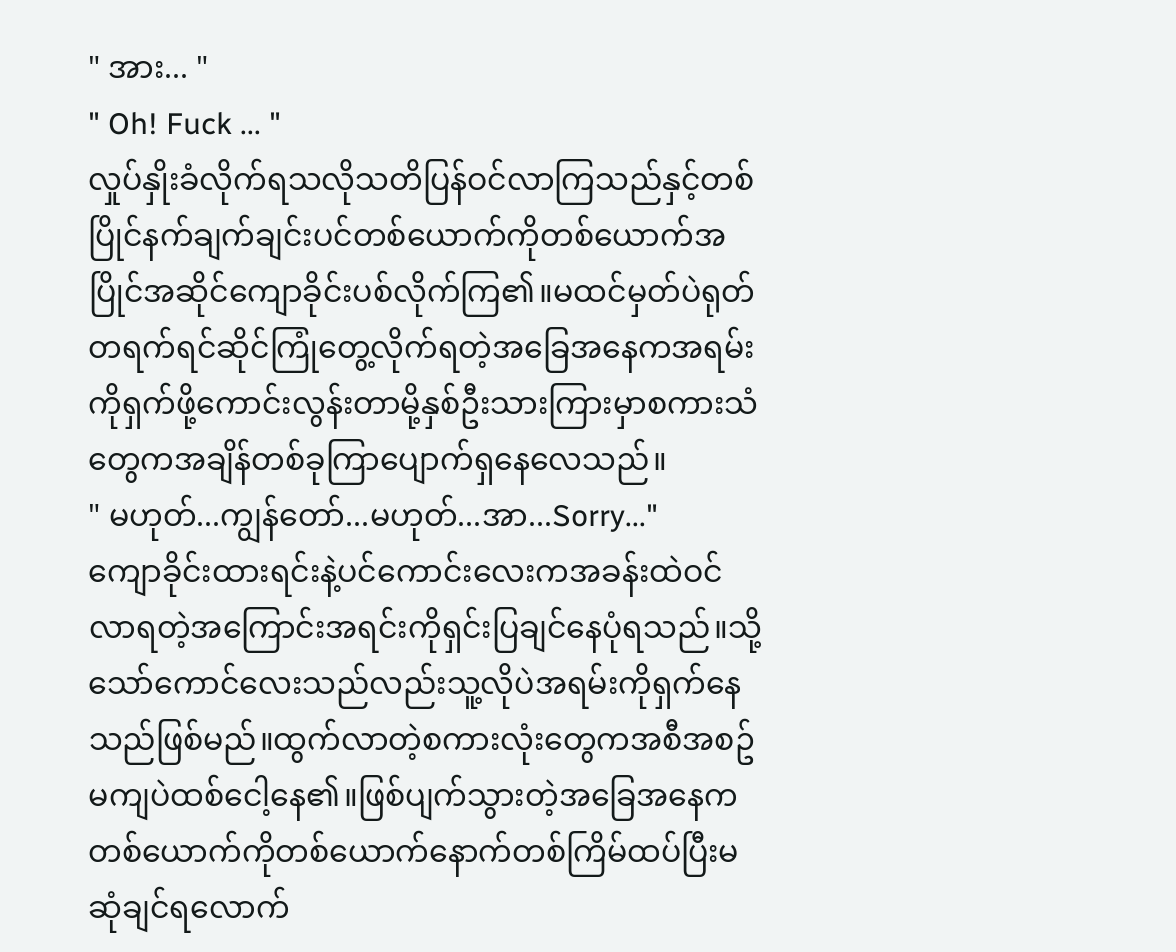" အား... "
" Oh! Fuck ... "
လှုပ်နှိုးခံလိုက်ရသလိုသတိပြန်ဝင်လာကြသည်နှင့်တစ်ပြိုင်နက်ချက်ချင်းပင်တစ်ယောက်ကိုတစ်ယောက်အပြိုင်အဆိုင်ကျောခိုင်းပစ်လိုက်ကြ၏။မထင်မှတ်ပဲရုတ်တရက်ရင်ဆိုင်ကြုံတွေ့လိုက်ရတဲ့အခြေအနေကအရမ်းကိုရှက်ဖို့ကောင်းလွန်းတာမို့နှစ်ဦးသားကြားမှာစကားသံတွေကအချိန်တစ်ခုကြာပျောက်ရှနေလေသည်။
" မဟုတ်...ကျွန်တော်...မဟုတ်...အာ...Sorry..."
ကျောခိုင်းထားရင်းနဲ့ပင်ကောင်းလေးကအခန်းထဲဝင်လာရတဲ့အကြောင်းအရင်းကိုရှင်းပြချင်နေပုံရသည်။သို့သော်ကောင်လေးသည်လည်းသူ့လိုပဲအရမ်းကိုရှက်နေသည်ဖြစ်မည်။ထွက်လာတဲ့စကားလုံးတွေကအစီအစဥ်မကျပဲထစ်ငေါ့နေ၏။ဖြစ်ပျက်သွားတဲ့အခြေအနေကတစ်ယောက်ကိုတစ်ယောက်နောက်တစ်ကြိမ်ထပ်ပြီးမဆုံချင်ရလောက်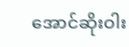အောင်ဆိုးဝါး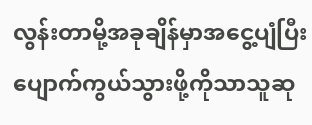လွန်းတာမို့အခုချိန်မှာအငွေ့ပျံပြီးပျောက်ကွယ်သွားဖို့ကိုသာသူဆု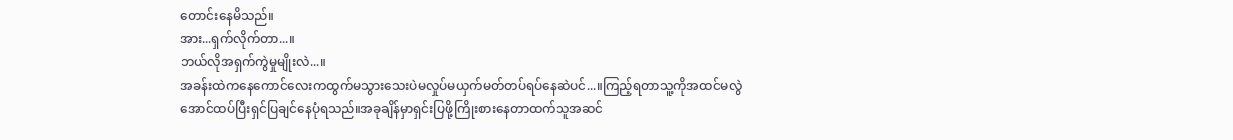တောင်းနေမိသည်။
အား...ရှက်လိုက်တာ...။
ဘယ်လိုအရှက်ကွဲမှုမျိုးလဲ...။
အခန်းထဲကနေကောင်လေးကထွက်မသွားသေးပဲမလှုပ်မယှက်မတ်တပ်ရပ်နေဆဲပင်...။ကြည့်ရတာသူ့ကိုအထင်မလွဲအောင်ထပ်ပြီးရှင်ပြချင်နေပုံရသည်။အခုချိန်မှာရှင်းပြဖို့ကြိုးစားနေတာထက်သူအဆင်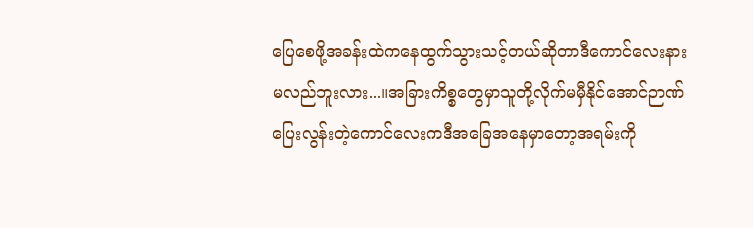ပြေစေဖို့အခန်းထဲကနေထွက်သွားသင့်တယ်ဆိုတာဒီကောင်လေးနားမလည်ဘူးလား...။အခြားကိစ္စတွေမှာသူတို့လိုက်မမှီနိုင်အောင်ဉာဏ်ပြေးလွန်းတဲ့ကောင်လေးကဒီအခြေအနေမှာတော့အရမ်းကို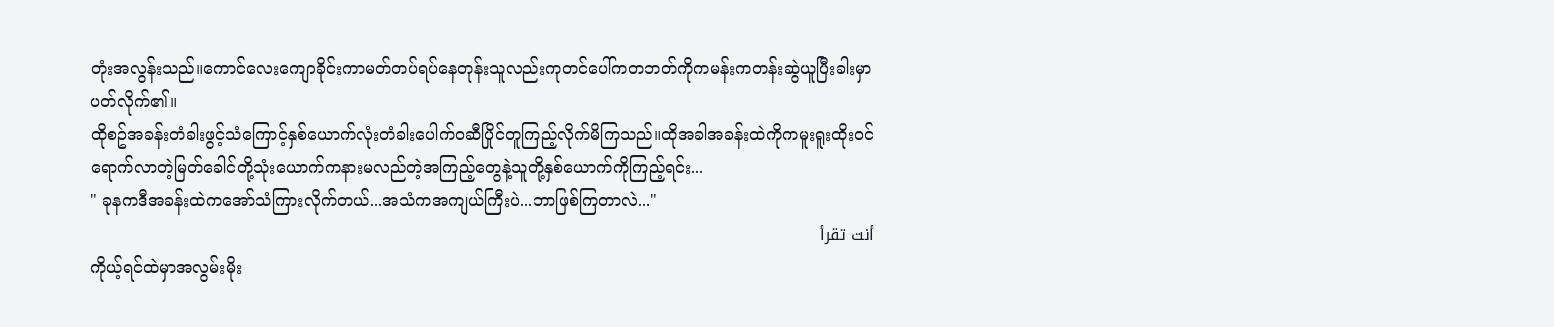တုံးအလွန်းသည်။ကောင်လေးကျောခိုင်းကာမတ်တပ်ရပ်နေတုန်းသူလည်းကုတင်ပေါ်ကတဘတ်ကိုကမန်းကတန်းဆွဲယူပြီးခါးမှာပတ်လိုက်၏။
ထိုစဥ်အခန်းတံခါးဖွင့်သံကြောင့်နှစ်ယောက်လုံးတံခါးပေါက်ဝဆီပြိုင်တူကြည့်လိုက်မိကြသည်။ထိုအခါအခန်းထဲကိုကမူးရူးထိုးဝင်ရောက်လာတဲ့မြတ်ခေါင်တို့သုံးယောက်ကနားမလည်တဲ့အကြည့်တွေနဲ့သူတို့နှစ်ယောက်ကိုကြည့်ရင်း...
" ခုနကဒီအခန်းထဲကအော်သံကြားလိုက်တယ်...အသံကအကျယ်ကြီးပဲ...ဘာဖြစ်ကြတာလဲ..."
أنت تقرأ
ကိုယ့်ရင်ထဲမှာအလွမ်းမိုး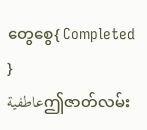တွေစွေ{ Completed }
عاطفيةဤဇာတ်လမ်း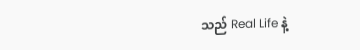သည် Real Life နဲ့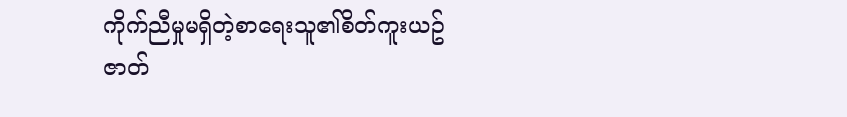ကိုက်ညီမှုမရှိတဲ့စာရေးသူ၏စိတ်ကူးယဥ်ဇာတ်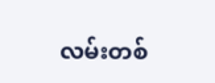လမ်းတစ်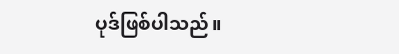ပုဒ်ဖြစ်ပါသည်။